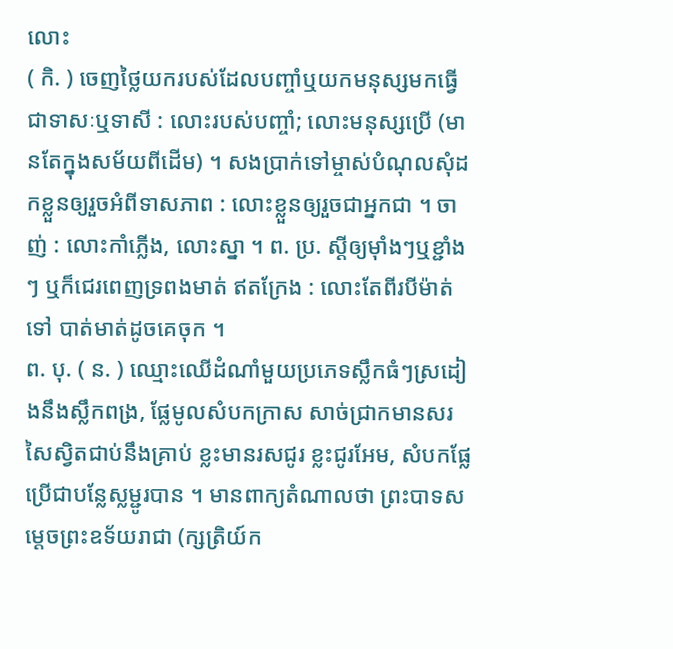លោះ
( កិ. ) ចេញថ្លៃយករបស់ដែលបញ្ចាំឬយកមនុស្សមកធ្វើជាទាសៈឬទាសី : លោះរបស់បញ្ចាំ; លោះមនុស្សប្រើ (មានតែក្នុងសម័យពីដើម) ។ សងប្រាក់ទៅម្ចាស់បំណុលសុំដកខ្លួនឲ្យរួចអំពីទាសភាព : លោះខ្លួនឲ្យរួចជាអ្នកជា ។ ចាញ់ : លោះកាំភ្លើង, លោះស្នា ។ ព. ប្រ. ស្ដីឲ្យម៉ាំងៗឬខ្ជាំងៗ ឬក៏ជេរពេញទ្រពងមាត់ ឥតក្រែង : លោះតែពីរបីម៉ាត់ទៅ បាត់មាត់ដូចគេចុក ។
ព. បុ. ( ន. ) ឈ្មោះឈើដំណាំមួយប្រភេទស្លឹកធំៗស្រដៀងនឹងស្លឹកពង្រ, ផ្លែមូលសំបកក្រាស សាច់ជ្រាកមានសរសៃស្វិតជាប់នឹងគ្រាប់ ខ្លះមានរសជូរ ខ្លះជូរអែម, សំបកផ្លែប្រើជាបន្លែស្លម្ជូរបាន ។ មានពាក្យតំណាលថា ព្រះបាទសម្តេចព្រះឧទ័យរាជា (ក្សត្រិយ៍ក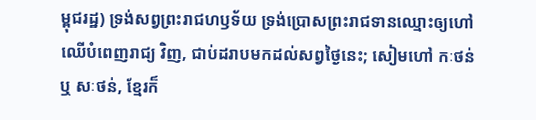ម្ពុជរដ្ឋ) ទ្រង់សព្វព្រះរាជហឫទ័យ ទ្រង់ប្រោសព្រះរាជទានឈ្មោះឲ្យហៅ ឈើបំពេញរាជ្យ វិញ, ជាប់ដរាបមកដល់សព្វថ្ងៃនេះ; សៀមហៅ កៈថន់ ឬ សៈថន់, ខ្មែរក៏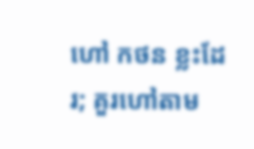ហៅ កថន ខ្លះដែរ; គួរហៅតាម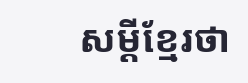សម្ដីខ្មែរថា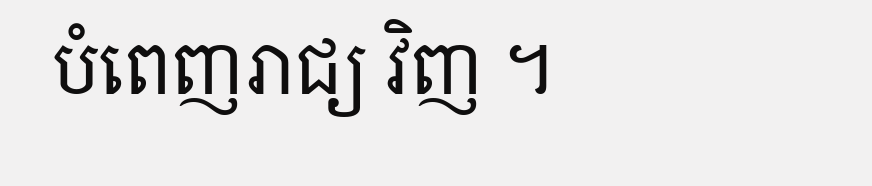បំពេញរាជ្យ វិញ ។